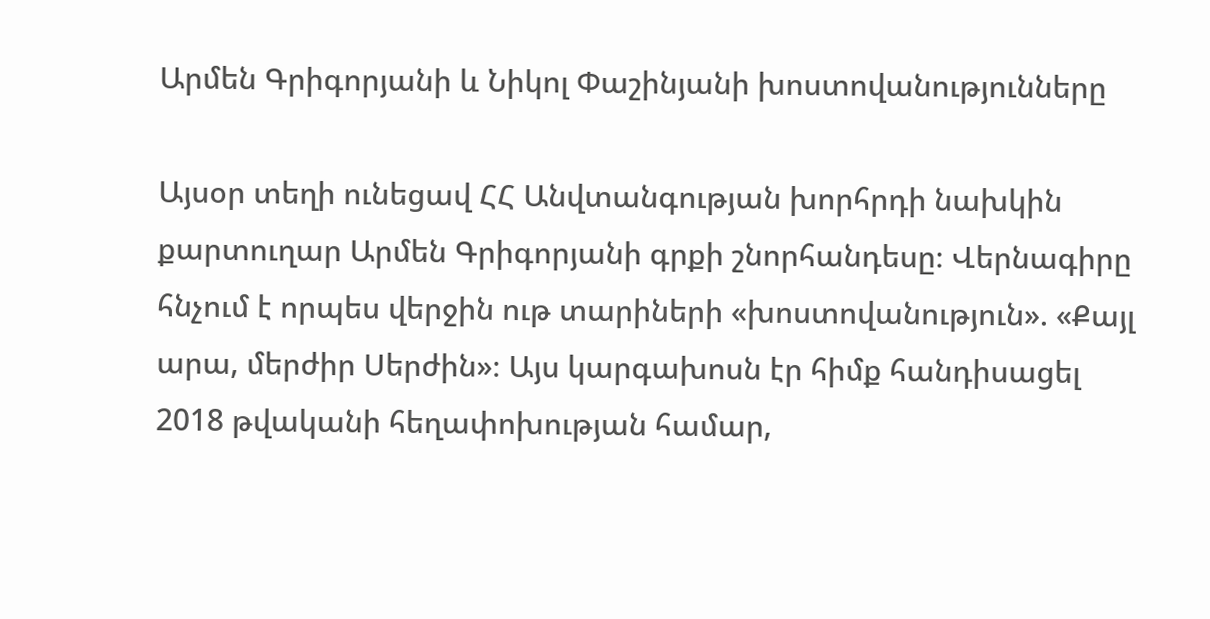Արմեն Գրիգորյանի և Նիկոլ Փաշինյանի խոստովանությունները

Այսօր տեղի ունեցավ ՀՀ Անվտանգության խորհրդի նախկին քարտուղար Արմեն Գրիգորյանի գրքի շնորհանդեսը։ Վերնագիրը հնչում է որպես վերջին ութ տարիների «խոստովանություն». «Քայլ արա, մերժիր Սերժին»։ Այս կարգախոսն էր հիմք հանդիսացել 2018 թվականի հեղափոխության համար,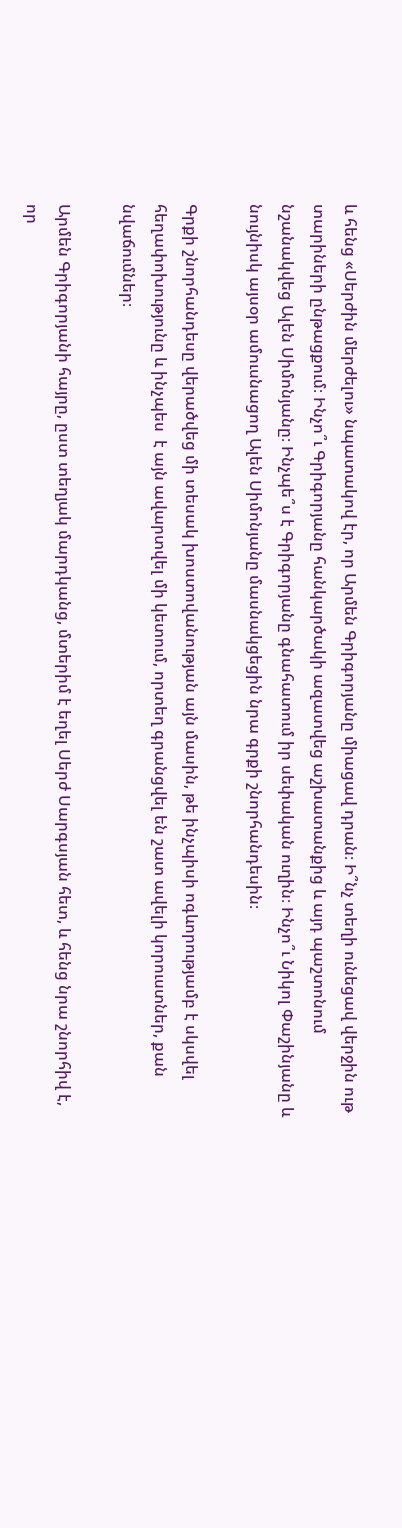և հենց «Սերժին մերժելու» նպատակով էր, որ Արմեն Գրիգորյանը միացավ դրան։ Ի՞նչ տեղի ունեցավ վերջին ութ տարիների ընթացքում։ Ինչո՞ւ Գրիգորյանը հանկարծակի ազատվեց աշխատանքից և այդ պաշտոնում նշանակվեց Ալեն Սիմոնյանը։ Ինչպե՞ս է Գրիգորյանը գնահատում իր սեփական ուղին։ Ինչո՞ւ Նիկոլ Փաշինյանը և նույնիսկ այսօր ամուսնացող Ալեն Սիմոնյանը մասնակցեցին նրա գրքի շնորհանդեսին։

Գրքի շնորհանդեսը վերածվեց մի տեսակ խոստովանության այն մասին, թե ինչպիսի ոգևորությամբ է սկսվել հեղափոխությունը և ինչպես  է այն ավարտվել մի կետում, որտեղ գրանցվել են շատ ավելի կորուստներ, քան նվաճումներ։

Արմեն Գրիգորյանի հայրը, ըստ տեղյակ մարդկանց, մտերիմ է եղել Սերժ Սարգսյան հետ, և հենց նրա շնորհիվ է, որ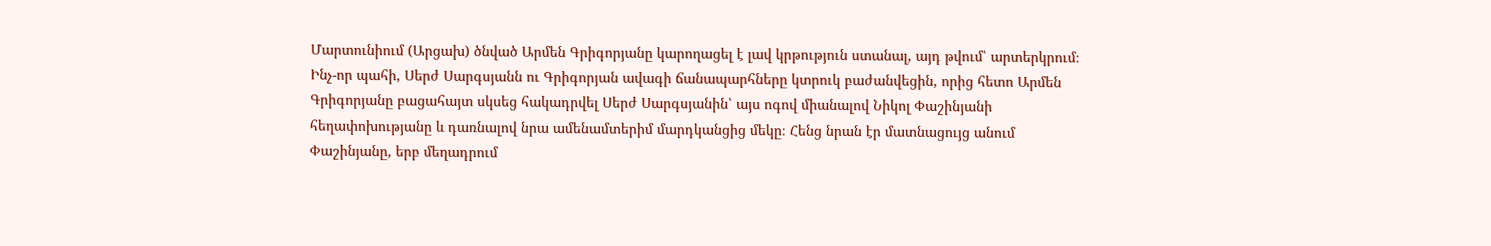Մարտունիում (Արցախ) ծնված Արմեն Գրիգորյանը կարողացել է լավ կրթություն ստանալ, այդ թվում՝ արտերկրում։ Ինչ-որ պահի, Սերժ Սարգսյանն ու Գրիգորյան ավագի ճանապարհները կտրուկ բաժանվեցին, որից հետո Արմեն Գրիգորյանը բացահայտ սկսեց հակադրվել Սերժ Սարգսյանին՝ այս ոգով միանալով Նիկոլ Փաշինյանի հեղափոխությանը և դառնալով նրա ամենամտերիմ մարդկանցից մեկը։ Հենց նրան էր մատնացույց անում Փաշինյանը, երբ մեղադրում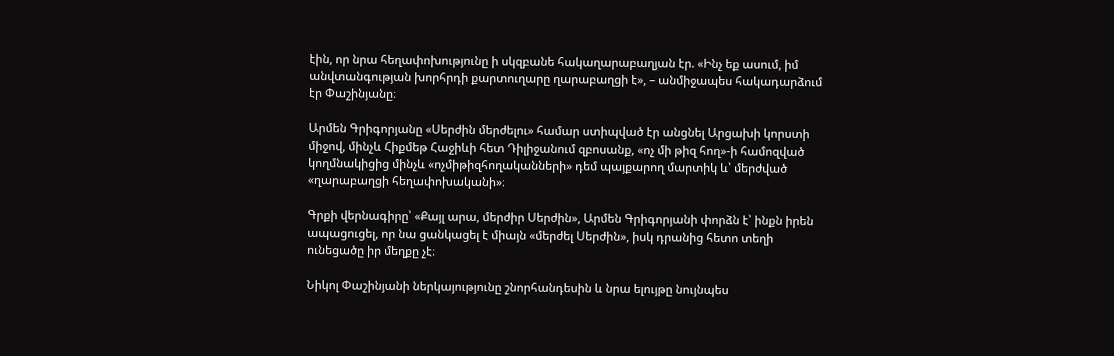էին, որ նրա հեղափոխությունը ի սկզբանե հակաղարաբաղյան էր. «Ինչ եք ասում, իմ անվտանգության խորհրդի քարտուղարը ղարաբաղցի է», – անմիջապես հակադարձում էր Փաշինյանը։

Արմեն Գրիգորյանը «Սերժին մերժելու» համար ստիպված էր անցնել Արցախի կորստի միջով, մինչև Հիքմեթ Հաջիևի հետ Դիլիջանում զբոսանք, «ոչ մի թիզ հող»-ի համոզված կողմնակիցից մինչև «ոչմիթիզհողականների» դեմ պայքարող մարտիկ և՝ մերժված «ղարաբաղցի հեղափոխականի»։

Գրքի վերնագիրը՝ «Քայլ արա, մերժիր Սերժին», Արմեն Գրիգորյանի փորձն է՝ ինքն իրեն ապացուցել, որ նա ցանկացել է միայն «մերժել Սերժին», իսկ դրանից հետո տեղի ունեցածը իր մեղքը չէ։

Նիկոլ Փաշինյանի ներկայությունը շնորհանդեսին և նրա ելույթը նույնպես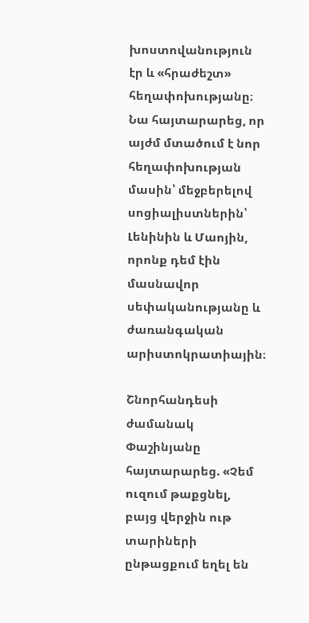խոստովանություն էր և «հրաժեշտ» հեղափոխությանը։ Նա հայտարարեց, որ այժմ մտածում է նոր հեղափոխության մասին՝ մեջբերելով սոցիալիստներին՝ Լենինին և Մաոյին, որոնք դեմ էին մասնավոր սեփականությանը և ժառանգական արիստոկրատիային։

Շնորհանդեսի ժամանակ Փաշինյանը հայտարարեց. «Չեմ ուզում թաքցնել, բայց վերջին ութ տարիների ընթացքում եղել են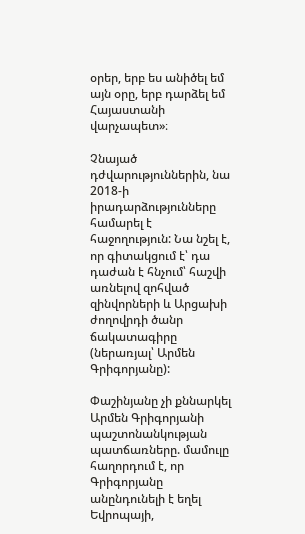օրեր, երբ ես անիծել եմ այն օրը, երբ դարձել եմ Հայաստանի վարչապետ»։

Չնայած դժվարություններին, նա 2018-ի իրադարձությունները համարել է հաջողություն: Նա նշել է, որ գիտակցում է՝ դա դաժան է հնչում՝ հաշվի առնելով զոհված զինվորների և Արցախի ժողովրդի ծանր ճակատագիրը (ներառյալ՝ Արմեն Գրիգորյանը):

Փաշինյանը չի քննարկել Արմեն Գրիգորյանի պաշտոնանկության պատճառները. մամուլը հաղորդում է, որ Գրիգորյանը անընդունելի է եղել Եվրոպայի,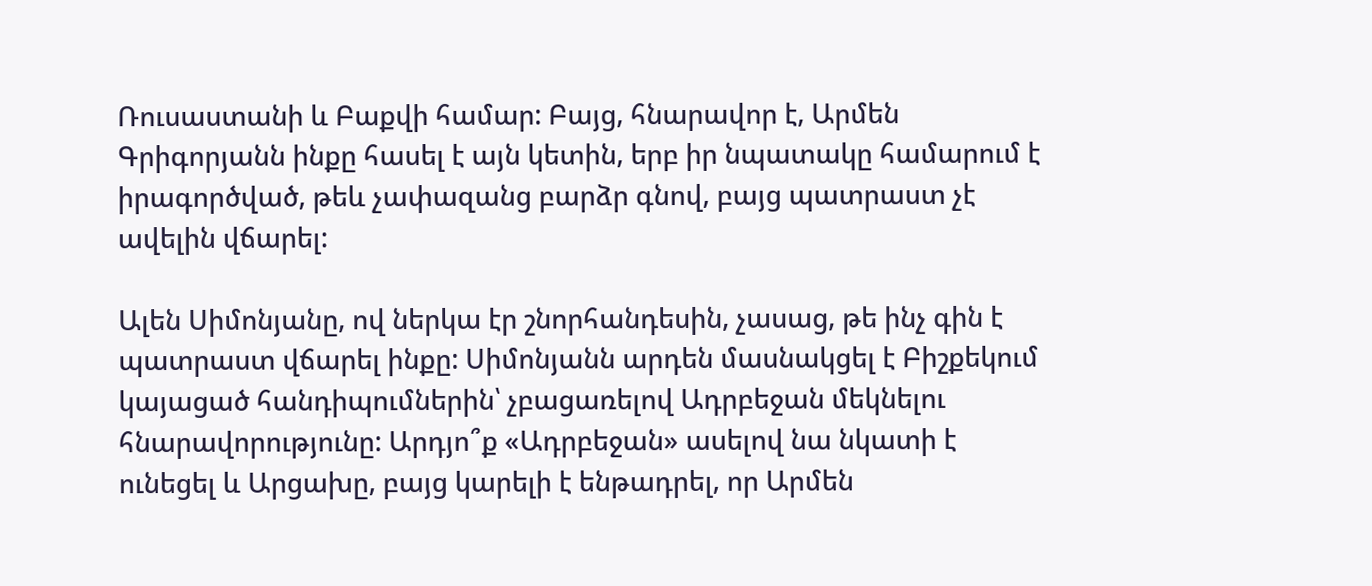Ռուսաստանի և Բաքվի համար: Բայց, հնարավոր է, Արմեն Գրիգորյանն ինքը հասել է այն կետին, երբ իր նպատակը համարում է իրագործված, թեև չափազանց բարձր գնով, բայց պատրաստ չէ ավելին վճարել:

Ալեն Սիմոնյանը, ով ներկա էր շնորհանդեսին, չասաց, թե ինչ գին է պատրաստ վճարել ինքը: Սիմոնյանն արդեն մասնակցել է Բիշքեկում կայացած հանդիպումներին՝ չբացառելով Ադրբեջան մեկնելու հնարավորությունը: Արդյո՞ք «Ադրբեջան» ասելով նա նկատի է ունեցել և Արցախը, բայց կարելի է ենթադրել, որ Արմեն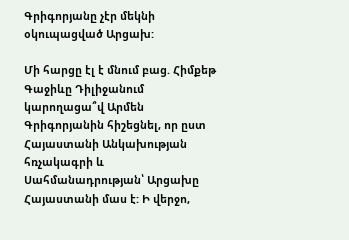Գրիգորյանը չէր մեկնի օկուպացված Արցախ:

Մի հարցը էլ է մնում բաց. Հիմքեթ Գաջիևը Դիլիջանում կարողացա՞վ Արմեն Գրիգորյանին հիշեցնել, որ ըստ Հայաստանի Անկախության հռչակագրի և Սահմանադրության՝ Արցախը Հայաստանի մաս է: Ի վերջո,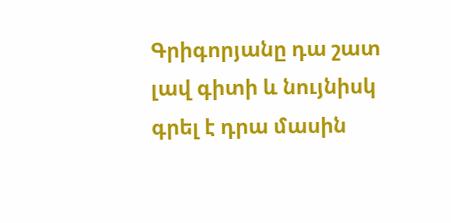Գրիգորյանը դա շատ լավ գիտի և նույնիսկ գրել է դրա մասին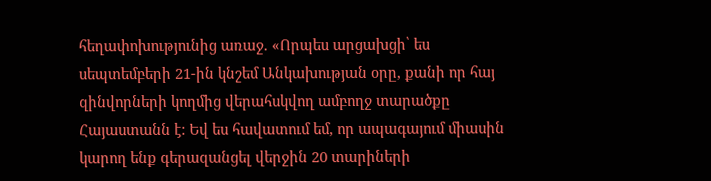հեղափոխությունից առաջ. «Որպես արցախցի՝ ես սեպտեմբերի 21-ին կնշեմ Անկախության օրը, քանի որ հայ զինվորների կողմից վերահսկվող ամբողջ տարածքը Հայաստանն է: Եվ ես հավատում եմ, որ ապագայում միասին կարող ենք գերազանցել վերջին 20 տարիների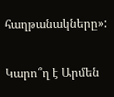հաղթանակները»:

Կարո՞ղ է Արմեն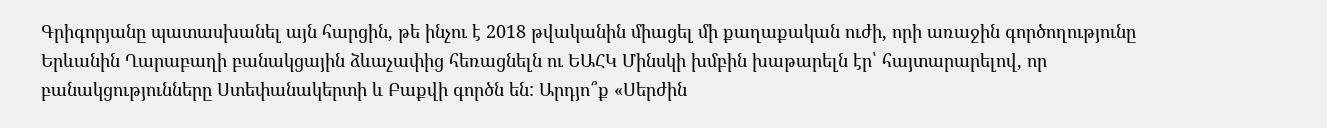Գրիգորյանը պատասխանել այն հարցին, թե ինչու է 2018 թվականին միացել մի քաղաքական ուժի, որի առաջին գործողությունը Երևանին Ղարաբաղի բանակցային ձևաչափից հեռացնելն ու ԵԱՀԿ Մինսկի խմբին խաթարելն էր՝ հայտարարելով, որ բանակցությունները Ստեփանակերտի և Բաքվի գործն են: Արդյո՞ք «Սերժին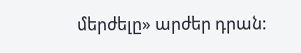մերժելը» արժեր դրան: